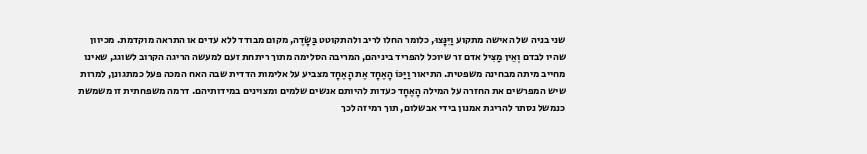שני בניה של האישה מתקוע וַיִּנָּצוּ, כלומר החלו לריב ולהתקוטט בַּשָּׂדֶה, מקום מבודד ללא עדים או התראה מוקדמת. מכיוון שהיו לבדם וְאֵין מַצִּיל אדם זר שיוכל להפריד ביניהם, המריבה הסלימה מתוך ריתחת זעם למעשה הריגה הקרוב לשוגג, שאינו מחייב מיתה מבחינה משפטית. התיאור וַיַּכּוֹ הָאֶחָד אֶת הָאֶחָד מצביע על אלימות הדדית שבה האח המכה פעל כמתגונן, למרות שיש המפרשים את החזרה על המילה הָאֶחָד כעדות להיותם אנשים שלמים ומצוינים במידותיהם. דרמה משפחתית זו משמשת כנמשל נסתר להריגת אמנון בידי אבשלום, תוך רמיזה לכך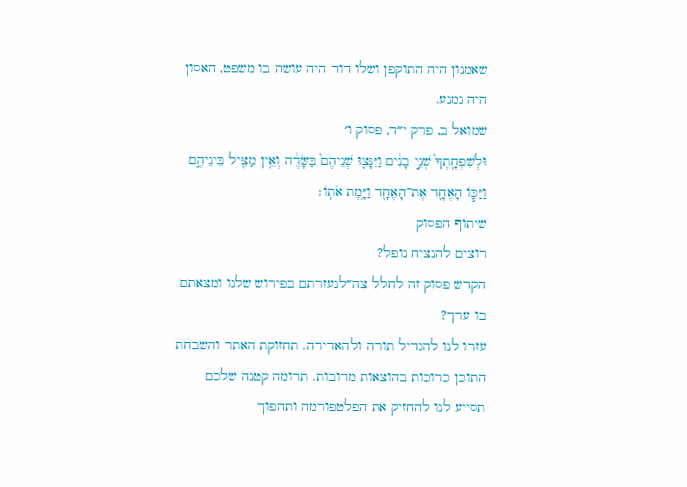שאמנון היה התוקפן ושלו דוד היה עושה בו משפט, האסון היה נמנע.
שמואל ב, פרק י״ד, פסוק ו׳
וּלְשִׁפְחָֽתְךָ֙ שְׁנֵ֣י בָנִ֔ים וַיִּנָּצ֤וּ שְׁנֵיהֶם֙ בַּשָּׂדֶ֔ה וְאֵ֥ין מַצִּ֖יל בֵּינֵיהֶ֑ם וַיַּכּ֧וֹ הָאֶחָ֛ד אֶת־הָאֶחָ֖ד וַיָּ֥מֶת אֹתֽוֹ׃
שיתוף הפסוק
רוצים להנציח נופל?
הקדש פסוק זה לחלל צה״לנעזרתם בפירוש שלנו ומצאתם בו ערך?
עזרו לנו להגדיל תורה ולהאדירה. תחזוקת האתר והשבחת התוכן כרוכות בהוצאות מרובות. תרומה קטנה שלכם תסייע לנו להחזיק את הפלטפורמה ותהפוך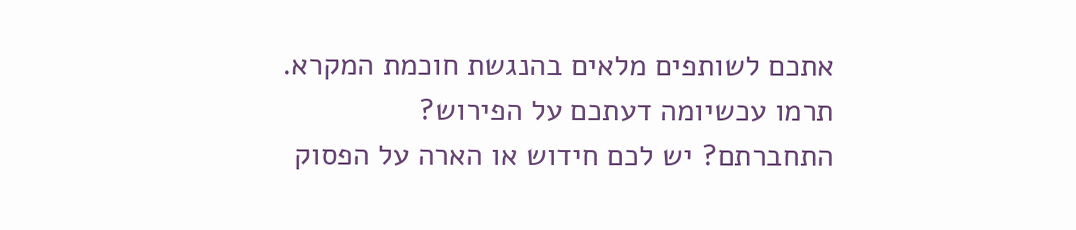אתכם לשותפים מלאים בהנגשת חוכמת המקרא.
תרמו עכשיומה דעתכם על הפירוש?
התחברתם? יש לכם חידוש או הארה על הפסוק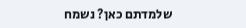שלמדתם כאן? נשמח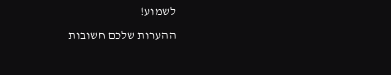לשמוע!
ההערות שלכם חשובות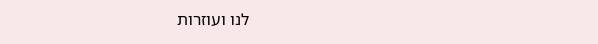לנו ועוזרות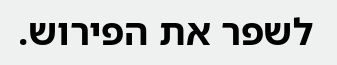לשפר את הפירוש.